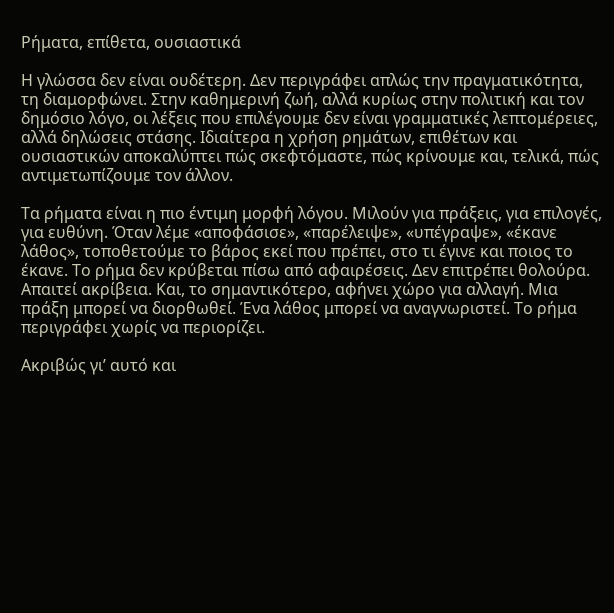Ρήματα, επίθετα, ουσιαστικά

Η γλώσσα δεν είναι ουδέτερη. Δεν περιγράφει απλώς την πραγματικότητα, τη διαμορφώνει. Στην καθημερινή ζωή, αλλά κυρίως στην πολιτική και τον δημόσιο λόγο, οι λέξεις που επιλέγουμε δεν είναι γραμματικές λεπτομέρειες, αλλά δηλώσεις στάσης. Ιδιαίτερα η χρήση ρημάτων, επιθέτων και ουσιαστικών αποκαλύπτει πώς σκεφτόμαστε, πώς κρίνουμε και, τελικά, πώς αντιμετωπίζουμε τον άλλον.

Τα ρήματα είναι η πιο έντιμη μορφή λόγου. Μιλούν για πράξεις, για επιλογές, για ευθύνη. Όταν λέμε «αποφάσισε», «παρέλειψε», «υπέγραψε», «έκανε λάθος», τοποθετούμε το βάρος εκεί που πρέπει, στο τι έγινε και ποιος το έκανε. Το ρήμα δεν κρύβεται πίσω από αφαιρέσεις. Δεν επιτρέπει θολούρα. Απαιτεί ακρίβεια. Και, το σημαντικότερο, αφήνει χώρο για αλλαγή. Μια πράξη μπορεί να διορθωθεί. Ένα λάθος μπορεί να αναγνωριστεί. Το ρήμα περιγράφει χωρίς να περιορίζει.

Ακριβώς γι’ αυτό και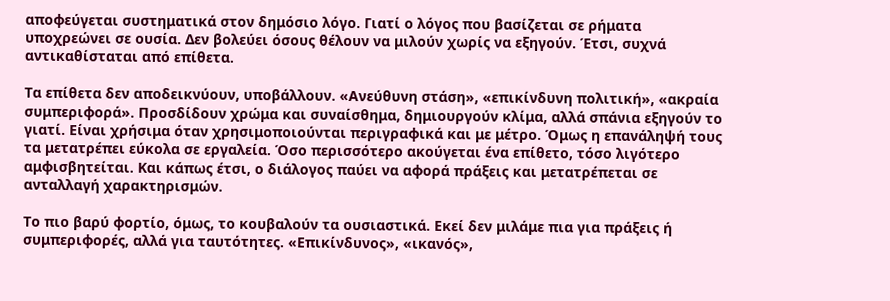αποφεύγεται συστηματικά στον δημόσιο λόγο. Γιατί ο λόγος που βασίζεται σε ρήματα υποχρεώνει σε ουσία. Δεν βολεύει όσους θέλουν να μιλούν χωρίς να εξηγούν. Έτσι, συχνά αντικαθίσταται από επίθετα.

Τα επίθετα δεν αποδεικνύουν, υποβάλλουν. «Ανεύθυνη στάση», «επικίνδυνη πολιτική», «ακραία συμπεριφορά». Προσδίδουν χρώμα και συναίσθημα, δημιουργούν κλίμα, αλλά σπάνια εξηγούν το γιατί. Είναι χρήσιμα όταν χρησιμοποιούνται περιγραφικά και με μέτρο. Όμως η επανάληψή τους τα μετατρέπει εύκολα σε εργαλεία. Όσο περισσότερο ακούγεται ένα επίθετο, τόσο λιγότερο αμφισβητείται. Και κάπως έτσι, ο διάλογος παύει να αφορά πράξεις και μετατρέπεται σε ανταλλαγή χαρακτηρισμών.

Το πιο βαρύ φορτίο, όμως, το κουβαλούν τα ουσιαστικά. Εκεί δεν μιλάμε πια για πράξεις ή συμπεριφορές, αλλά για ταυτότητες. «Επικίνδυνος», «ικανός»,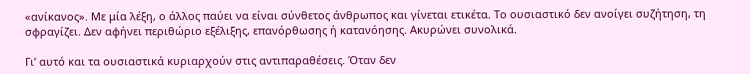«ανίκανος». Με μία λέξη, ο άλλος παύει να είναι σύνθετος άνθρωπος και γίνεται ετικέτα. Το ουσιαστικό δεν ανοίγει συζήτηση, τη σφραγίζει. Δεν αφήνει περιθώριο εξέλιξης, επανόρθωσης ή κατανόησης. Ακυρώνει συνολικά.

Γι’ αυτό και τα ουσιαστικά κυριαρχούν στις αντιπαραθέσεις. Όταν δεν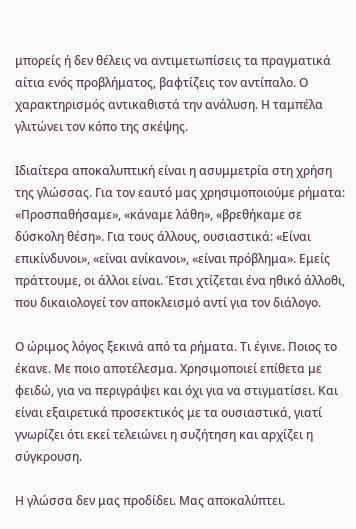μπορείς ή δεν θέλεις να αντιμετωπίσεις τα πραγματικά αίτια ενός προβλήματος, βαφτίζεις τον αντίπαλο. Ο χαρακτηρισμός αντικαθιστά την ανάλυση. Η ταμπέλα γλιτώνει τον κόπο της σκέψης.

Ιδιαίτερα αποκαλυπτική είναι η ασυμμετρία στη χρήση της γλώσσας. Για τον εαυτό μας χρησιμοποιούμε ρήματα: «Προσπαθήσαμε», «κάναμε λάθη», «βρεθήκαμε σε δύσκολη θέση». Για τους άλλους, ουσιαστικά: «Είναι επικίνδυνοι», «είναι ανίκανοι», «είναι πρόβλημα». Εμείς πράττουμε, οι άλλοι είναι. Έτσι χτίζεται ένα ηθικό άλλοθι, που δικαιολογεί τον αποκλεισμό αντί για τον διάλογο.

Ο ώριμος λόγος ξεκινά από τα ρήματα. Τι έγινε. Ποιος το έκανε. Με ποιο αποτέλεσμα. Χρησιμοποιεί επίθετα με φειδώ, για να περιγράψει και όχι για να στιγματίσει. Και είναι εξαιρετικά προσεκτικός με τα ουσιαστικά, γιατί γνωρίζει ότι εκεί τελειώνει η συζήτηση και αρχίζει η σύγκρουση.

Η γλώσσα δεν μας προδίδει. Μας αποκαλύπτει.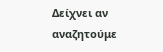Δείχνει αν αναζητούμε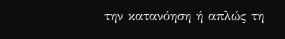την κατανόηση ή απλώς τη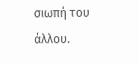σιωπή του άλλου.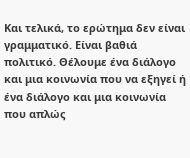Και τελικά, το ερώτημα δεν είναι γραμματικό. Είναι βαθιά πολιτικό. Θέλουμε ένα διάλογο και μια κοινωνία που να εξηγεί ή ένα διάλογο και μια κοινωνία που απλώς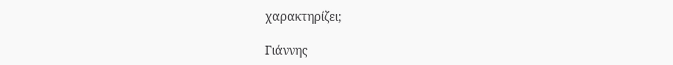χαρακτηρίζει;

Γιάννης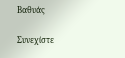Βαθυάς

Συνεχίστε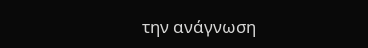την ανάγνωση